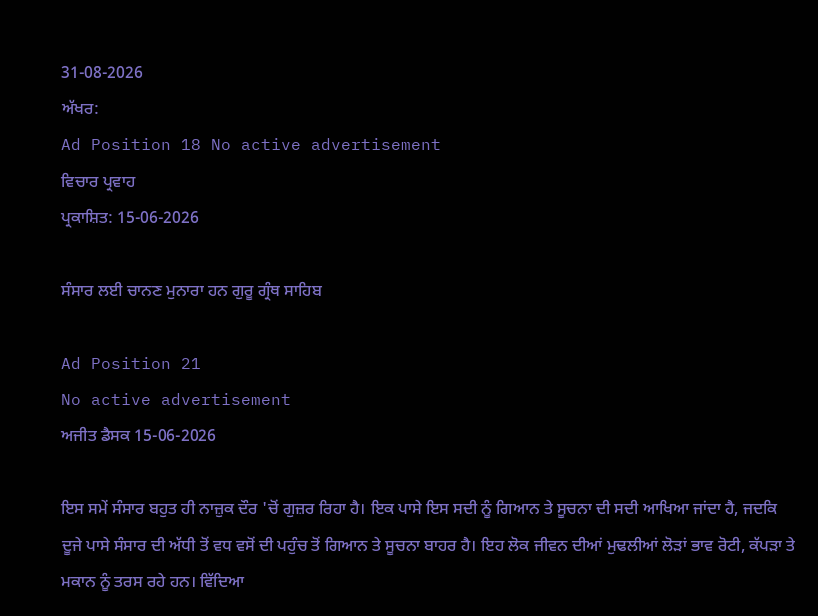31-08-2026
ਅੱਖਰ:
Ad Position 18 No active advertisement
ਵਿਚਾਰ ਪ੍ਰਵਾਹ
ਪ੍ਰਕਾਸ਼ਿਤ: 15-06-2026

ਸੰਸਾਰ ਲਈ ਚਾਨਣ ਮੁਨਾਰਾ ਹਨ ਗੁਰੂ ਗ੍ਰੰਥ ਸਾਹਿਬ

Ad Position 21
No active advertisement
ਅਜੀਤ ਡੈਸਕ 15-06-2026

ਇਸ ਸਮੇਂ ਸੰਸਾਰ ਬਹੁਤ ਹੀ ਨਾਜ਼ੁਕ ਦੌਰ 'ਚੋਂ ਗੁਜ਼ਰ ਰਿਹਾ ਹੈ। ਇਕ ਪਾਸੇ ਇਸ ਸਦੀ ਨੂੰ ਗਿਆਨ ਤੇ ਸੂਚਨਾ ਦੀ ਸਦੀ ਆਖਿਆ ਜਾਂਦਾ ਹੈ, ਜਦਕਿ ਦੂਜੇ ਪਾਸੇ ਸੰਸਾਰ ਦੀ ਅੱਧੀ ਤੋਂ ਵਧ ਵਸੋਂ ਦੀ ਪਹੁੰਚ ਤੋਂ ਗਿਆਨ ਤੇ ਸੂਚਨਾ ਬਾਹਰ ਹੈ। ਇਹ ਲੋਕ ਜੀਵਨ ਦੀਆਂ ਮੁਢਲੀਆਂ ਲੋੜਾਂ ਭਾਵ ਰੋਟੀ, ਕੱਪੜਾ ਤੇ ਮਕਾਨ ਨੂੰ ਤਰਸ ਰਹੇ ਹਨ। ਵਿੱਦਿਆ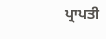ਪ੍ਰਾਪਤੀ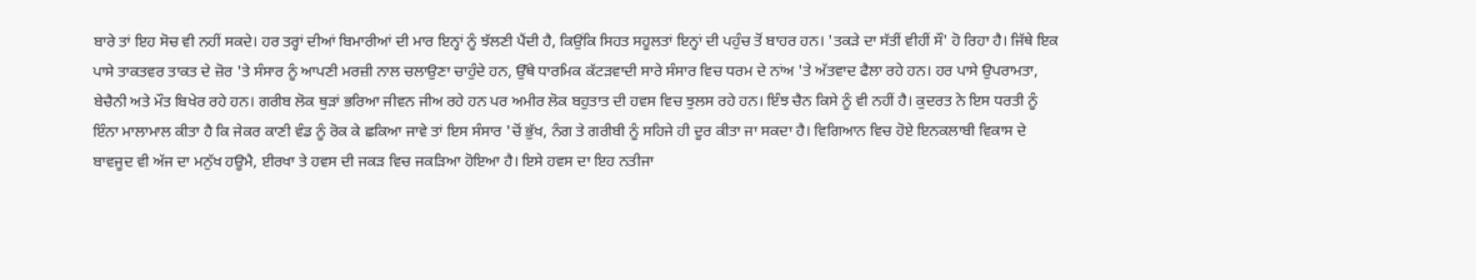ਬਾਰੇ ਤਾਂ ਇਹ ਸੋਚ ਵੀ ਨਹੀਂ ਸਕਦੇ। ਹਰ ਤਰ੍ਹਾਂ ਦੀਆਂ ਬਿਮਾਰੀਆਂ ਦੀ ਮਾਰ ਇਨ੍ਹਾਂ ਨੂੰ ਝੱਲਣੀ ਪੈਂਦੀ ਹੈ, ਕਿਉਂਕਿ ਸਿਹਤ ਸਹੂਲਤਾਂ ਇਨ੍ਹਾਂ ਦੀ ਪਹੁੰਚ ਤੋਂ ਬਾਹਰ ਹਨ। 'ਤਕੜੇ ਦਾ ਸੱਤੀਂ ਵੀਹੀਂ ਸੌ' ਹੋ ਰਿਹਾ ਹੈ। ਜਿੱਥੇ ਇਕ ਪਾਸੇ ਤਾਕਤਵਰ ਤਾਕਤ ਦੇ ਜ਼ੋਰ 'ਤੇ ਸੰਸਾਰ ਨੂੰ ਆਪਣੀ ਮਰਜ਼ੀ ਨਾਲ ਚਲਾਉਣਾ ਚਾਹੁੰਦੇ ਹਨ, ਉੱਥੇ ਧਾਰਮਿਕ ਕੱਟੜਵਾਦੀ ਸਾਰੇ ਸੰਸਾਰ ਵਿਚ ਧਰਮ ਦੇ ਨਾਂਅ 'ਤੇ ਅੱਤਵਾਦ ਫੈਲਾ ਰਹੇ ਹਨ। ਹਰ ਪਾਸੇ ਉਪਰਾਮਤਾ, ਬੇਚੈਨੀ ਅਤੇ ਮੌਤ ਬਿਖੇਰ ਰਹੇ ਹਨ। ਗਰੀਬ ਲੋਕ ਥੁੜਾਂ ਭਰਿਆ ਜੀਵਨ ਜੀਅ ਰਹੇ ਹਨ ਪਰ ਅਮੀਰ ਲੋਕ ਬਹੁਤਾਤ ਦੀ ਹਵਸ ਵਿਚ ਝੁਲਸ ਰਹੇ ਹਨ। ਇੰਝ ਚੈਨ ਕਿਸੇ ਨੂੰ ਵੀ ਨਹੀਂ ਹੈ। ਕੁਦਰਤ ਨੇ ਇਸ ਧਰਤੀ ਨੂੰ ਇੰਨਾ ਮਾਲਾਮਾਲ ਕੀਤਾ ਹੈ ਕਿ ਜੇਕਰ ਕਾਣੀ ਵੰਡ ਨੂੰ ਰੋਕ ਕੇ ਛਕਿਆ ਜਾਵੇ ਤਾਂ ਇਸ ਸੰਸਾਰ 'ਚੋਂ ਭੁੱਖ, ਨੰਗ ਤੇ ਗਰੀਬੀ ਨੂੰ ਸਹਿਜੇ ਹੀ ਦੂਰ ਕੀਤਾ ਜਾ ਸਕਦਾ ਹੈ। ਵਿਗਿਆਨ ਵਿਚ ਹੋਏ ਇਨਕਲਾਬੀ ਵਿਕਾਸ ਦੇ ਬਾਵਜੂਦ ਵੀ ਅੱਜ ਦਾ ਮਨੁੱਖ ਹਊਮੈ, ਈਰਖਾ ਤੇ ਹਵਸ ਦੀ ਜਕੜ ਵਿਚ ਜਕੜਿਆ ਹੋਇਆ ਹੈ। ਇਸੇ ਹਵਸ ਦਾ ਇਹ ਨਤੀਜਾ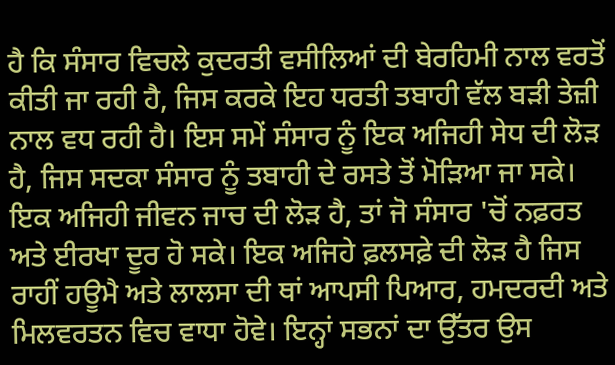ਹੈ ਕਿ ਸੰਸਾਰ ਵਿਚਲੇ ਕੁਦਰਤੀ ਵਸੀਲਿਆਂ ਦੀ ਬੇਰਹਿਮੀ ਨਾਲ ਵਰਤੋਂ ਕੀਤੀ ਜਾ ਰਹੀ ਹੈ, ਜਿਸ ਕਰਕੇ ਇਹ ਧਰਤੀ ਤਬਾਹੀ ਵੱਲ ਬੜੀ ਤੇਜ਼ੀ ਨਾਲ ਵਧ ਰਹੀ ਹੈ। ਇਸ ਸਮੇਂ ਸੰਸਾਰ ਨੂੰ ਇਕ ਅਜਿਹੀ ਸੇਧ ਦੀ ਲੋੜ ਹੈ, ਜਿਸ ਸਦਕਾ ਸੰਸਾਰ ਨੂੰ ਤਬਾਹੀ ਦੇ ਰਸਤੇ ਤੋਂ ਮੋੜਿਆ ਜਾ ਸਕੇ। ਇਕ ਅਜਿਹੀ ਜੀਵਨ ਜਾਚ ਦੀ ਲੋੜ ਹੈ, ਤਾਂ ਜੋ ਸੰਸਾਰ 'ਚੋਂ ਨਫ਼ਰਤ ਅਤੇ ਈਰਖਾ ਦੂਰ ਹੋ ਸਕੇ। ਇਕ ਅਜਿਹੇ ਫ਼ਲਸਫ਼ੇ ਦੀ ਲੋੜ ਹੈ ਜਿਸ ਰਾਹੀਂ ਹਊਮੈ ਅਤੇ ਲਾਲਸਾ ਦੀ ਥਾਂ ਆਪਸੀ ਪਿਆਰ, ਹਮਦਰਦੀ ਅਤੇ ਮਿਲਵਰਤਨ ਵਿਚ ਵਾਧਾ ਹੋਵੇ। ਇਨ੍ਹਾਂ ਸਭਨਾਂ ਦਾ ਉੱਤਰ ਉਸ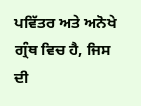ਪਵਿੱਤਰ ਅਤੇ ਅਨੋਖੇ ਗ੍ਰੰਥ ਵਿਚ ਹੈ, ਜਿਸ ਦੀ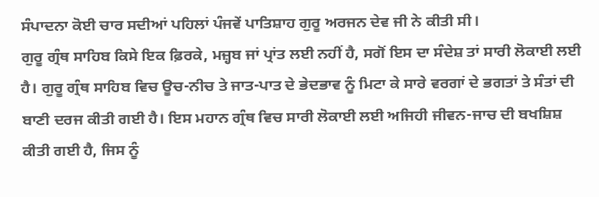ਸੰਪਾਦਨਾ ਕੋਈ ਚਾਰ ਸਦੀਆਂ ਪਹਿਲਾਂ ਪੰਜਵੇਂ ਪਾਤਿਸ਼ਾਹ ਗੁਰੂ ਅਰਜਨ ਦੇਵ ਜੀ ਨੇ ਕੀਤੀ ਸੀ।
ਗੁਰੂ ਗ੍ਰੰਥ ਸਾਹਿਬ ਕਿਸੇ ਇਕ ਫ਼ਿਰਕੇ, ਮਜ਼੍ਹਬ ਜਾਂ ਪ੍ਰਾਂਤ ਲਈ ਨਹੀਂ ਹੈ, ਸਗੋਂ ਇਸ ਦਾ ਸੰਦੇਸ਼ ਤਾਂ ਸਾਰੀ ਲੋਕਾਈ ਲਈ ਹੈ। ਗੁਰੂ ਗ੍ਰੰਥ ਸਾਹਿਬ ਵਿਚ ਊਚ-ਨੀਚ ਤੇ ਜਾਤ-ਪਾਤ ਦੇ ਭੇਦਭਾਵ ਨੂੰ ਮਿਟਾ ਕੇ ਸਾਰੇ ਵਰਗਾਂ ਦੇ ਭਗਤਾਂ ਤੇ ਸੰਤਾਂ ਦੀ ਬਾਣੀ ਦਰਜ ਕੀਤੀ ਗਈ ਹੈ। ਇਸ ਮਹਾਨ ਗ੍ਰੰਥ ਵਿਚ ਸਾਰੀ ਲੋਕਾਈ ਲਈ ਅਜਿਹੀ ਜੀਵਨ-ਜਾਚ ਦੀ ਬਖਸ਼ਿਸ਼ ਕੀਤੀ ਗਈ ਹੈ, ਜਿਸ ਨੂੰ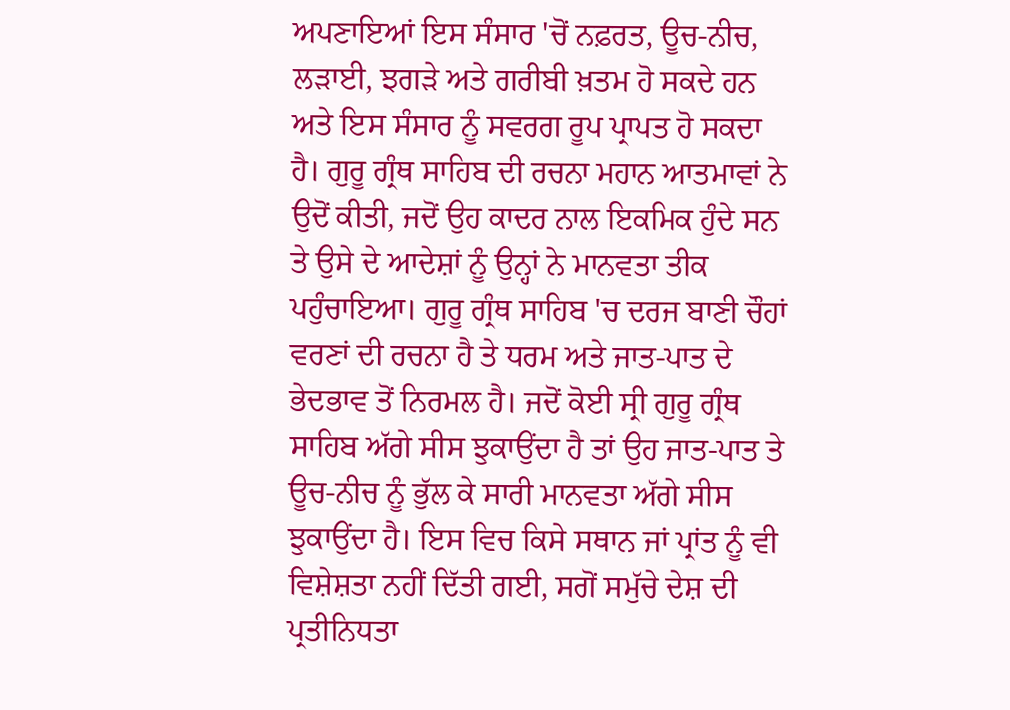ਅਪਣਾਇਆਂ ਇਸ ਸੰਸਾਰ 'ਚੋਂ ਨਫ਼ਰਤ, ਊਚ-ਨੀਚ, ਲੜਾਈ, ਝਗੜੇ ਅਤੇ ਗਰੀਬੀ ਖ਼ਤਮ ਹੋ ਸਕਦੇ ਹਨ ਅਤੇ ਇਸ ਸੰਸਾਰ ਨੂੰ ਸਵਰਗ ਰੂਪ ਪ੍ਰਾਪਤ ਹੋ ਸਕਦਾ ਹੈ। ਗੁਰੂ ਗ੍ਰੰਥ ਸਾਹਿਬ ਦੀ ਰਚਨਾ ਮਹਾਨ ਆਤਮਾਵਾਂ ਨੇ ਉਦੋਂ ਕੀਤੀ, ਜਦੋਂ ਉਹ ਕਾਦਰ ਨਾਲ ਇਕਮਿਕ ਹੁੰਦੇ ਸਨ ਤੇ ਉਸੇ ਦੇ ਆਦੇਸ਼ਾਂ ਨੂੰ ਉਨ੍ਹਾਂ ਨੇ ਮਾਨਵਤਾ ਤੀਕ ਪਹੁੰਚਾਇਆ। ਗੁਰੂ ਗ੍ਰੰਥ ਸਾਹਿਬ 'ਚ ਦਰਜ ਬਾਣੀ ਚੌਹਾਂ ਵਰਣਾਂ ਦੀ ਰਚਨਾ ਹੈ ਤੇ ਧਰਮ ਅਤੇ ਜਾਤ-ਪਾਤ ਦੇ ਭੇਦਭਾਵ ਤੋਂ ਨਿਰਮਲ ਹੈ। ਜਦੋਂ ਕੋਈ ਸ੍ਰੀ ਗੁਰੂ ਗ੍ਰੰਥ ਸਾਹਿਬ ਅੱਗੇ ਸੀਸ ਝੁਕਾਉਂਦਾ ਹੈ ਤਾਂ ਉਹ ਜਾਤ-ਪਾਤ ਤੇ ਊਚ-ਨੀਚ ਨੂੰ ਭੁੱਲ ਕੇ ਸਾਰੀ ਮਾਨਵਤਾ ਅੱਗੇ ਸੀਸ ਝੁਕਾਉਂਦਾ ਹੈ। ਇਸ ਵਿਚ ਕਿਸੇ ਸਥਾਨ ਜਾਂ ਪ੍ਰਾਂਤ ਨੂੰ ਵੀ ਵਿਸ਼ੇਸ਼ਤਾ ਨਹੀਂ ਦਿੱਤੀ ਗਈ, ਸਗੋਂ ਸਮੁੱਚੇ ਦੇਸ਼ ਦੀ ਪ੍ਰਤੀਨਿਧਤਾ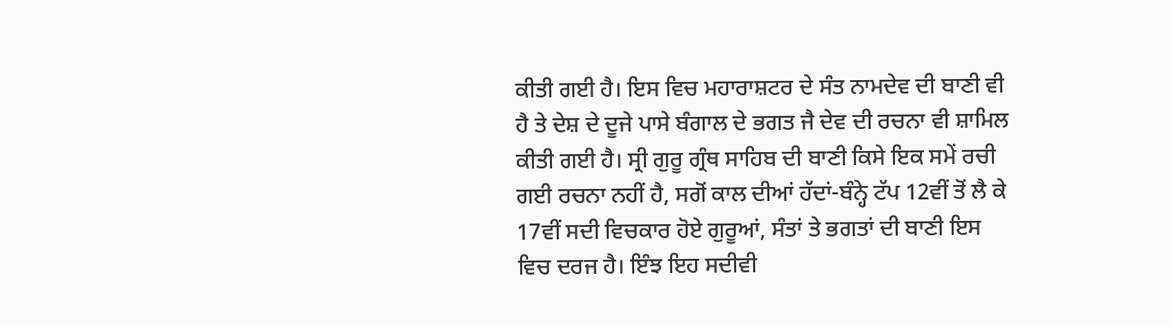ਕੀਤੀ ਗਈ ਹੈ। ਇਸ ਵਿਚ ਮਹਾਰਾਸ਼ਟਰ ਦੇ ਸੰਤ ਨਾਮਦੇਵ ਦੀ ਬਾਣੀ ਵੀ ਹੈ ਤੇ ਦੇਸ਼ ਦੇ ਦੂਜੇ ਪਾਸੇ ਬੰਗਾਲ ਦੇ ਭਗਤ ਜੈ ਦੇਵ ਦੀ ਰਚਨਾ ਵੀ ਸ਼ਾਮਿਲ ਕੀਤੀ ਗਈ ਹੈ। ਸ੍ਰੀ ਗੁਰੂ ਗ੍ਰੰਥ ਸਾਹਿਬ ਦੀ ਬਾਣੀ ਕਿਸੇ ਇਕ ਸਮੇਂ ਰਚੀ ਗਈ ਰਚਨਾ ਨਹੀਂ ਹੈ, ਸਗੋਂ ਕਾਲ ਦੀਆਂ ਹੱਦਾਂ-ਬੰਨ੍ਹੇ ਟੱਪ 12ਵੀਂ ਤੋਂ ਲੈ ਕੇ 17ਵੀਂ ਸਦੀ ਵਿਚਕਾਰ ਹੋਏ ਗੁਰੂਆਂ, ਸੰਤਾਂ ਤੇ ਭਗਤਾਂ ਦੀ ਬਾਣੀ ਇਸ ਵਿਚ ਦਰਜ ਹੈ। ਇੰਝ ਇਹ ਸਦੀਵੀ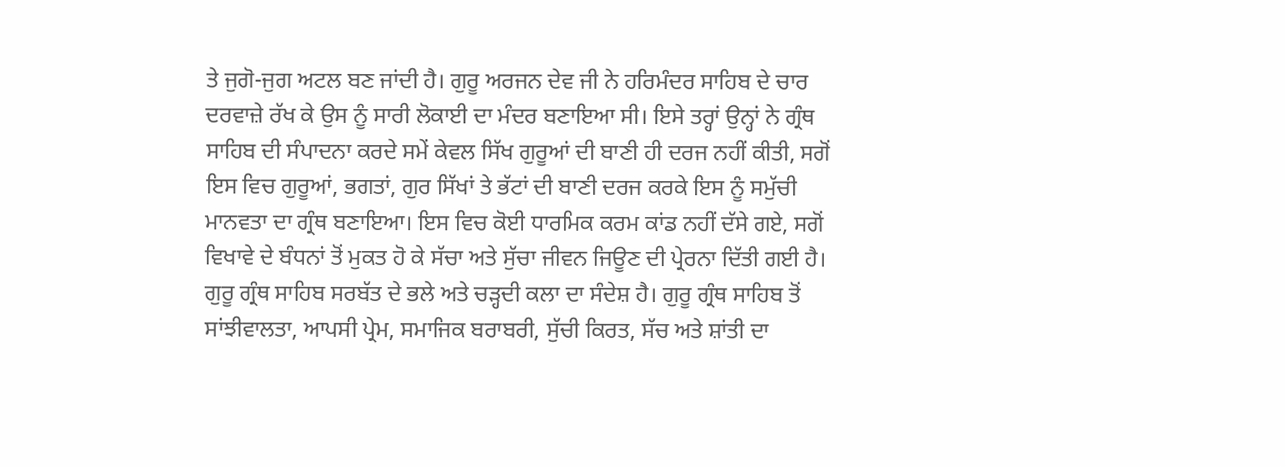ਤੇ ਜੁਗੋ-ਜੁਗ ਅਟਲ ਬਣ ਜਾਂਦੀ ਹੈ। ਗੁਰੂ ਅਰਜਨ ਦੇਵ ਜੀ ਨੇ ਹਰਿਮੰਦਰ ਸਾਹਿਬ ਦੇ ਚਾਰ ਦਰਵਾਜ਼ੇ ਰੱਖ ਕੇ ਉਸ ਨੂੰ ਸਾਰੀ ਲੋਕਾਈ ਦਾ ਮੰਦਰ ਬਣਾਇਆ ਸੀ। ਇਸੇ ਤਰ੍ਹਾਂ ਉਨ੍ਹਾਂ ਨੇ ਗ੍ਰੰਥ ਸਾਹਿਬ ਦੀ ਸੰਪਾਦਨਾ ਕਰਦੇ ਸਮੇਂ ਕੇਵਲ ਸਿੱਖ ਗੁਰੂਆਂ ਦੀ ਬਾਣੀ ਹੀ ਦਰਜ ਨਹੀਂ ਕੀਤੀ, ਸਗੋਂ ਇਸ ਵਿਚ ਗੁਰੂਆਂ, ਭਗਤਾਂ, ਗੁਰ ਸਿੱਖਾਂ ਤੇ ਭੱਟਾਂ ਦੀ ਬਾਣੀ ਦਰਜ ਕਰਕੇ ਇਸ ਨੂੰ ਸਮੁੱਚੀ ਮਾਨਵਤਾ ਦਾ ਗ੍ਰੰਥ ਬਣਾਇਆ। ਇਸ ਵਿਚ ਕੋਈ ਧਾਰਮਿਕ ਕਰਮ ਕਾਂਡ ਨਹੀਂ ਦੱਸੇ ਗਏ, ਸਗੋਂ ਵਿਖਾਵੇ ਦੇ ਬੰਧਨਾਂ ਤੋਂ ਮੁਕਤ ਹੋ ਕੇ ਸੱਚਾ ਅਤੇ ਸੁੱਚਾ ਜੀਵਨ ਜਿਊਣ ਦੀ ਪ੍ਰੇਰਨਾ ਦਿੱਤੀ ਗਈ ਹੈ। ਗੁਰੂ ਗ੍ਰੰਥ ਸਾਹਿਬ ਸਰਬੱਤ ਦੇ ਭਲੇ ਅਤੇ ਚੜ੍ਹਦੀ ਕਲਾ ਦਾ ਸੰਦੇਸ਼ ਹੈ। ਗੁਰੂ ਗ੍ਰੰਥ ਸਾਹਿਬ ਤੋਂ ਸਾਂਝੀਵਾਲਤਾ, ਆਪਸੀ ਪ੍ਰੇਮ, ਸਮਾਜਿਕ ਬਰਾਬਰੀ, ਸੁੱਚੀ ਕਿਰਤ, ਸੱਚ ਅਤੇ ਸ਼ਾਂਤੀ ਦਾ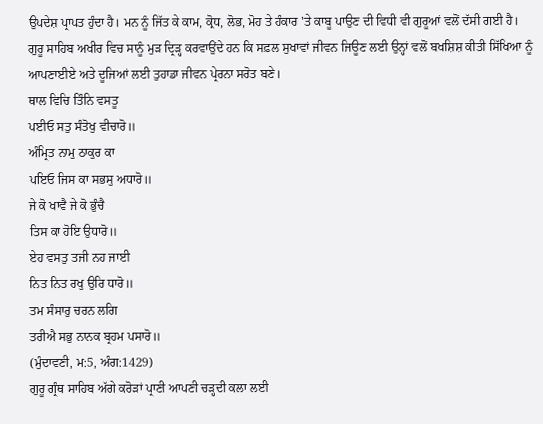ਉਪਦੇਸ਼ ਪ੍ਰਾਪਤ ਹੁੰਦਾ ਹੈ। ਮਨ ਨੂੰ ਜਿੱਤ ਕੇ ਕਾਮ, ਕ੍ਰੋਧ, ਲੋਭ, ਮੋਹ ਤੇ ਹੰਕਾਰ 'ਤੇ ਕਾਬੂ ਪਾਉਣ ਦੀ ਵਿਧੀ ਵੀ ਗੁਰੂਆਂ ਵਲੋਂ ਦੱਸੀ ਗਈ ਹੈ।
ਗੁਰੂ ਸਾਹਿਬ ਅਖੀਰ ਵਿਚ ਸਾਨੂੰ ਮੁੜ ਦ੍ਰਿੜ੍ਹ ਕਰਵਾਉਂਦੇ ਹਨ ਕਿ ਸਫ਼ਲ ਸੁਖਾਵਾਂ ਜੀਵਨ ਜਿਊਣ ਲਈ ਉਨ੍ਹਾਂ ਵਲੋਂ ਬਖਸ਼ਿਸ਼ ਕੀਤੀ ਸਿੱਖਿਆ ਨੂੰ ਆਪਣਾਈਏ ਅਤੇ ਦੂਜਿਆਂ ਲਈ ਤੁਹਾਡਾ ਜੀਵਨ ਪ੍ਰੇਰਨਾ ਸਰੋਤ ਬਣੇ।
ਥਾਲ ਵਿਚਿ ਤਿੰਨਿ ਵਸਤੂ
ਪਈਓ ਸਤੁ ਸੰਤੋਖੁ ਵੀਚਾਰੋ॥
ਅੰਮ੍ਰਿਤ ਨਾਮੁ ਠਾਕੁਰ ਕਾ
ਪਇਓ ਜਿਸ ਕਾ ਸਭਸੁ ਅਧਾਰੋ॥
ਜੇ ਕੋ ਖਾਵੈ ਜੇ ਕੋ ਭੁੰਚੈ
ਤਿਸ ਕਾ ਹੋਇ ਉਧਾਰੋ॥
ਏਹ ਵਸਤੁ ਤਜੀ ਨਹ ਜਾਈ
ਨਿਤ ਨਿਤ ਰਖੁ ਉਰਿ ਧਾਰੋ॥
ਤਮ ਸੰਸਾਰੁ ਚਰਨ ਲਗਿ
ਤਰੀਐ ਸਭੁ ਨਾਨਕ ਬ੍ਰਹਮ ਪਸਾਰੋ॥
(ਮੁੰਦਾਵਣੀ, ਮ:5, ਅੰਗ:1429)
ਗੁਰੂ ਗ੍ਰੰਥ ਸਾਹਿਬ ਅੱਗੇ ਕਰੋੜਾਂ ਪ੍ਰਾਣੀ ਆਪਣੀ ਚੜ੍ਹਦੀ ਕਲਾ ਲਈ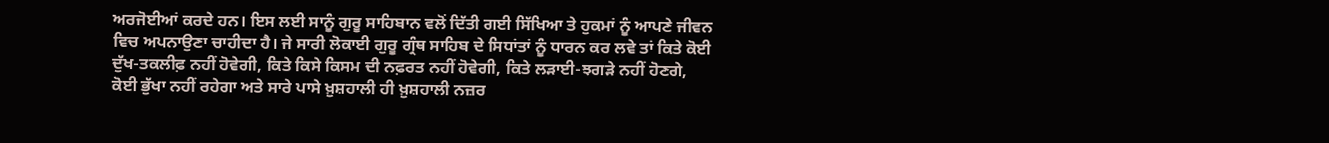ਅਰਜੋਈਆਂ ਕਰਦੇ ਹਨ। ਇਸ ਲਈ ਸਾਨੂੰ ਗੁਰੂ ਸਾਹਿਬਾਨ ਵਲੋਂ ਦਿੱਤੀ ਗਈ ਸਿੱਖਿਆ ਤੇ ਹੁਕਮਾਂ ਨੂੰ ਆਪਣੇ ਜੀਵਨ ਵਿਚ ਅਪਨਾਉਣਾ ਚਾਹੀਦਾ ਹੈ। ਜੇ ਸਾਰੀ ਲੋਕਾਈ ਗੁਰੂ ਗ੍ਰੰਥ ਸਾਹਿਬ ਦੇ ਸਿਧਾਂਤਾਂ ਨੂੰ ਧਾਰਨ ਕਰ ਲਵੇ ਤਾਂ ਕਿਤੇ ਕੋਈ ਦੁੱਖ-ਤਕਲੀਫ਼ ਨਹੀਂ ਹੋਵੇਗੀ, ਕਿਤੇ ਕਿਸੇ ਕਿਸਮ ਦੀ ਨਫ਼ਰਤ ਨਹੀਂ ਹੋਵੇਗੀ, ਕਿਤੇ ਲੜਾਈ-ਝਗੜੇ ਨਹੀਂ ਹੋਣਗੇ, ਕੋਈ ਭੁੱਖਾ ਨਹੀਂ ਰਹੇਗਾ ਅਤੇ ਸਾਰੇ ਪਾਸੇ ਖ਼ੁਸ਼ਹਾਲੀ ਹੀ ਖ਼ੁਸ਼ਹਾਲੀ ਨਜ਼ਰ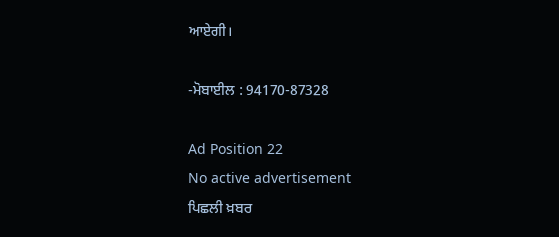ਆਏਗੀ।

-ਮੋਬਾਈਲ : 94170-87328

Ad Position 22
No active advertisement
ਪਿਛਲੀ ਖ਼ਬਰ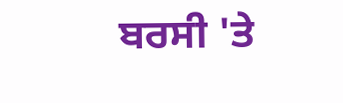ਬਰਸੀ 'ਤੇ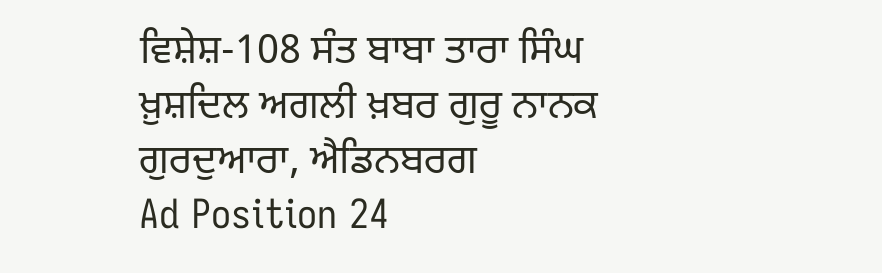ਵਿਸ਼ੇਸ਼-108 ਸੰਤ ਬਾਬਾ ਤਾਰਾ ਸਿੰਘ ਖ਼ੁਸ਼ਦਿਲ ਅਗਲੀ ਖ਼ਬਰ ਗੁਰੂ ਨਾਨਕ ਗੁਰਦੁਆਰਾ, ਐਡਿਨਬਰਗ
Ad Position 24